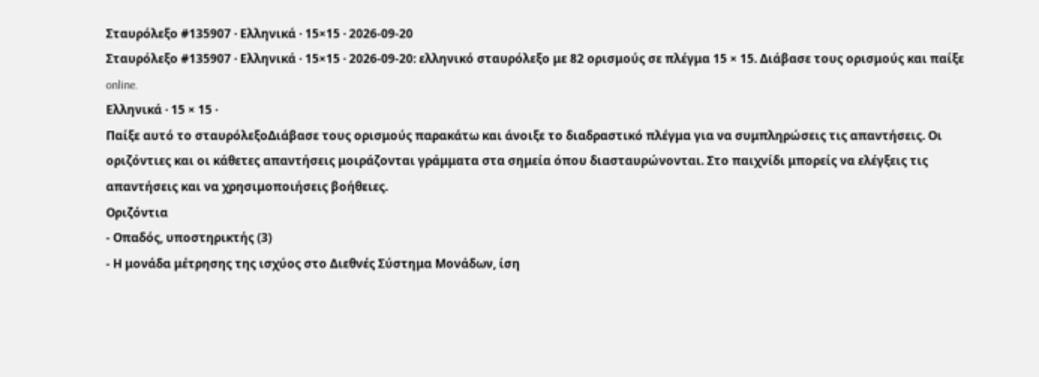Σταυρόλεξο #135907 · Ελληνικά · 15×15 · 2026-09-20
Σταυρόλεξο #135907 · Ελληνικά · 15×15 · 2026-09-20: ελληνικό σταυρόλεξο με 82 ορισμούς σε πλέγμα 15 × 15. Διάβασε τους ορισμούς και παίξε online.
Ελληνικά · 15 × 15 ·
Παίξε αυτό το σταυρόλεξοΔιάβασε τους ορισμούς παρακάτω και άνοιξε το διαδραστικό πλέγμα για να συμπληρώσεις τις απαντήσεις. Οι οριζόντιες και οι κάθετες απαντήσεις μοιράζονται γράμματα στα σημεία όπου διασταυρώνονται. Στο παιχνίδι μπορείς να ελέγξεις τις απαντήσεις και να χρησιμοποιήσεις βοήθειες.
Οριζόντια
- Οπαδός, υποστηρικτής (3)
- Η μονάδα μέτρησης της ισχύος στο Διεθνές Σύστημα Μονάδων, ίση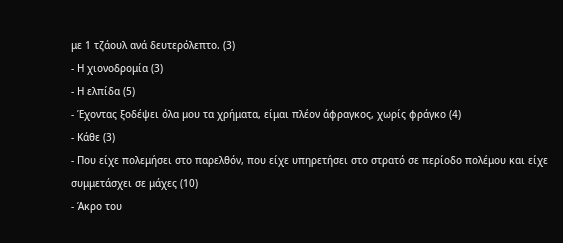με 1 τζάουλ ανά δευτερόλεπτο. (3)
- Η χιονοδρομία (3)
- Η ελπίδα (5)
- Έχοντας ξοδέψει όλα μου τα χρήματα, είμαι πλέον άφραγκος, χωρίς φράγκο (4)
- Κάθε (3)
- Που είχε πολεμήσει στο παρελθόν, που είχε υπηρετήσει στο στρατό σε περίοδο πολέμου και είχε συμμετάσχει σε μάχες (10)
- Άκρο του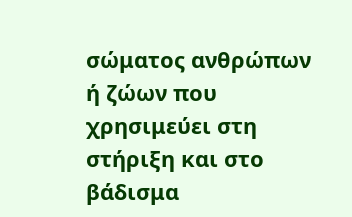σώματος ανθρώπων ή ζώων που χρησιμεύει στη στήριξη και στο βάδισμα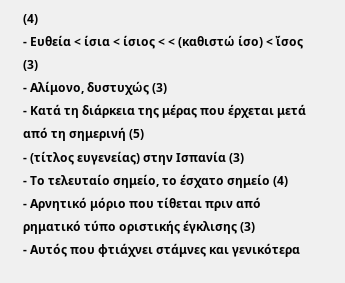(4)
- Ευθεία < ίσια < ίσιος < < (καθιστώ ίσο) < ἴσος (3)
- Αλίμονο, δυστυχώς (3)
- Κατά τη διάρκεια της μέρας που έρχεται μετά από τη σημερινή (5)
- (τίτλος ευγενείας) στην Ισπανία (3)
- Το τελευταίο σημείο, το έσχατο σημείο (4)
- Αρνητικό μόριο που τίθεται πριν από ρηματικό τύπο οριστικής έγκλισης (3)
- Αυτός που φτιάχνει στάμνες και γενικότερα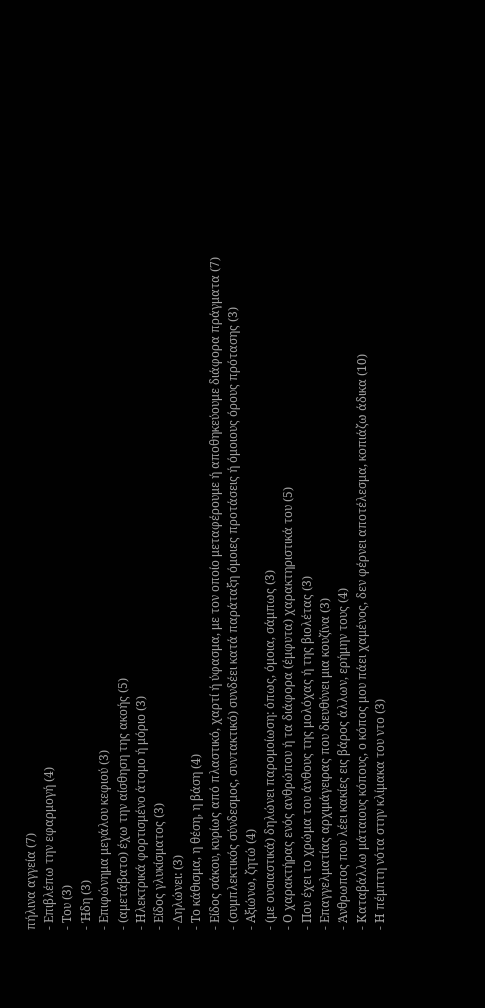πήλινα αγγεία (7)
- Επιβλέπω την εφαρμογή (4)
- Του (3)
- Ήδη (3)
- Επιφώνημα μεγάλου κεφιού (3)
- (αμετάβατο) έχω την αίσθηση της ακοής (5)
- Ηλεκτρικά φορτισμένο άτομο ή μόριο (3)
- Είδος γλυκίσματος (3)
- Δηλώνει: (3)
- Το κάθισμα, η θέση, η βάση (4)
- Είδος σάκου, κυρίως από πλαστικό, χαρτί ή ύφασμα, με τον οποίο μεταφέρουμε ή αποθηκεύουμε διάφορα πράγματα (7)
- (συμπλεκτικός σύνδεσμος, συντακτικό) συνδέει κατά παράταξη όμοιες προτάσεις ή όμοιους όρους πρότασης (3)
- Αξιώνω, ζητώ (4)
- (με ουσιαστικά) δηλώνει παρομοίωση: όπως, όμοια, σάμπως (3)
- Ο χαρακτήρας ενός ανθρώπου ή τα διάφορα (έμφυτα) χαρακτηριστικά του (5)
- Που έχει το χρώμα του άνθους της μολόχας ή της βιολέτας (3)
- Επαγγελματίας αρχιμάγειρας που διευθύνει μια κουζίνα (3)
- Άνθρωπος που λέει κακίες εις βάρος άλλων, ερήμην τους (4)
- Καταβάλλω μάταιους κόπους, ο κόπος μου πάει χαμένος, δεν φέρνει αποτέλεσμα, κοπιάζω άδικα (10)
- Η πέμπτη νότα στην κλίμακα του ντο (3)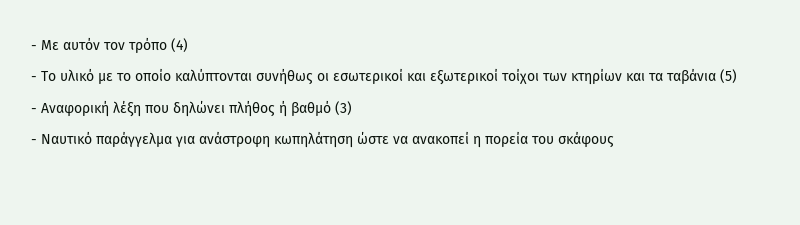- Με αυτόν τον τρόπο (4)
- Το υλικό με το οποίο καλύπτονται συνήθως οι εσωτερικοί και εξωτερικοί τοίχοι των κτηρίων και τα ταβάνια (5)
- Αναφορική λέξη που δηλώνει πλήθος ή βαθμό (3)
- Ναυτικό παράγγελμα για ανάστροφη κωπηλάτηση ώστε να ανακοπεί η πορεία του σκάφους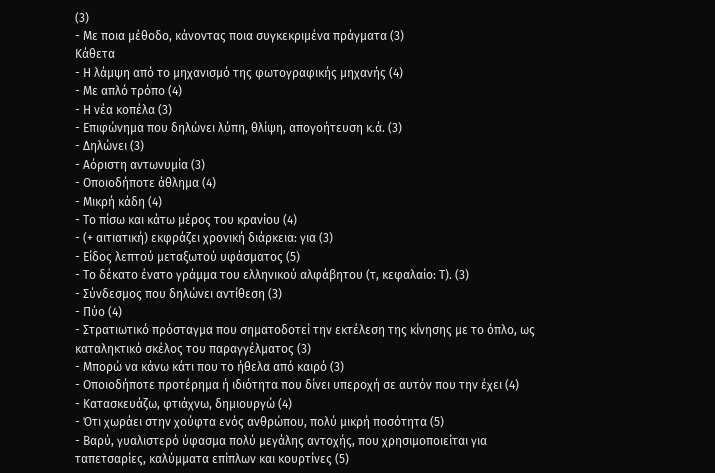(3)
- Με ποια μέθοδο, κάνοντας ποια συγκεκριμένα πράγματα (3)
Κάθετα
- Η λάμψη από το μηχανισμό της φωτογραφικής μηχανής (4)
- Με απλό τρόπο (4)
- Η νέα κοπέλα (3)
- Επιφώνημα που δηλώνει λύπη, θλίψη, απογοήτευση κ.ά. (3)
- Δηλώνει (3)
- Αόριστη αντωνυμία (3)
- Οποιοδήποτε άθλημα (4)
- Μικρή κάδη (4)
- Το πίσω και κάτω μέρος του κρανίου (4)
- (+ αιτιατική) εκφράζει χρονική διάρκεια: για (3)
- Είδος λεπτού μεταξωτού υφάσματος (5)
- Το δέκατο ένατο γράμμα του ελληνικού αλφάβητου (τ, κεφαλαίο: Τ). (3)
- Σύνδεσμος που δηλώνει αντίθεση (3)
- Πύο (4)
- Στρατιωτικό πρόσταγμα που σηματοδοτεί την εκτέλεση της κίνησης με το όπλο, ως καταληκτικό σκέλος του παραγγέλματος (3)
- Μπορώ να κάνω κάτι που το ήθελα από καιρό (3)
- Οποιοδήποτε προτέρημα ή ιδιότητα που δίνει υπεροχή σε αυτόν που την έχει (4)
- Κατασκευάζω, φτιάχνω, δημιουργώ (4)
- Ότι χωράει στην χούφτα ενός ανθρώπου, πολύ μικρή ποσότητα (5)
- Βαρύ, γυαλιστερό ύφασμα πολύ μεγάλης αντοχής, που χρησιμοποιείται για ταπετσαρίες, καλύμματα επίπλων και κουρτίνες (5)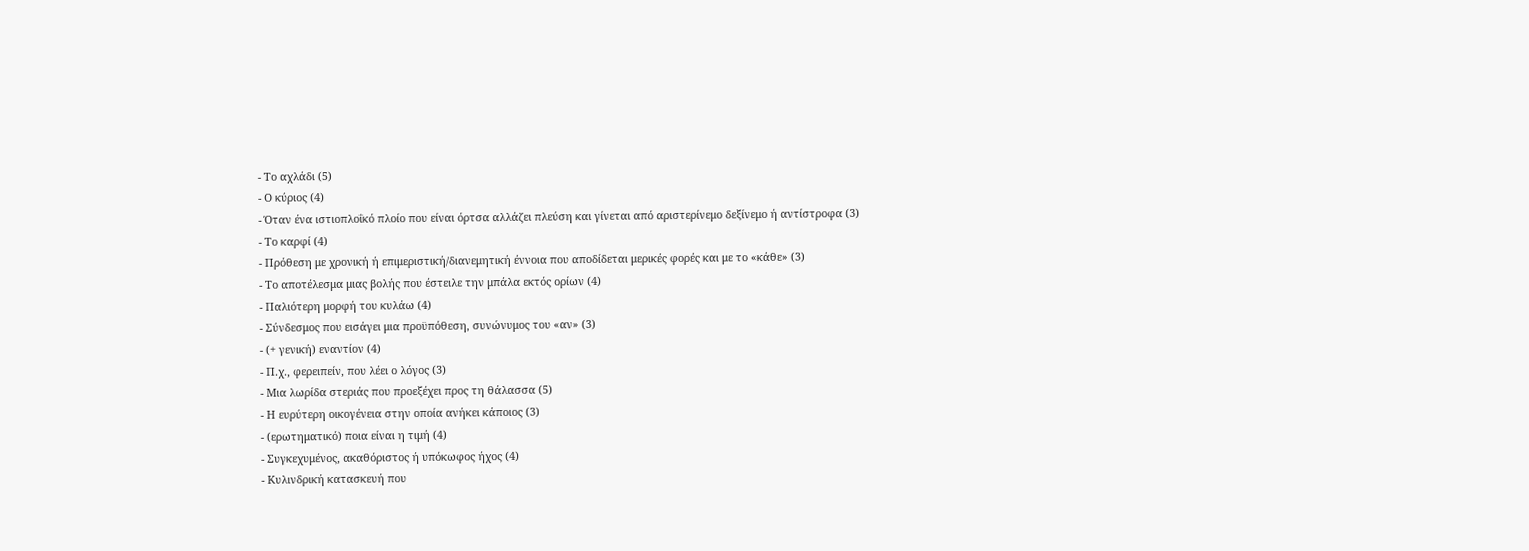- Το αχλάδι (5)
- Ο κύριος (4)
- Όταν ένα ιστιοπλοΐκό πλοίο που είναι όρτσα αλλάζει πλεύση και γίνεται από αριστερίνεμο δεξίνεμο ή αντίστροφα (3)
- Το καρφί (4)
- Πρόθεση με χρονική ή επιμεριστική/διανεμητική έννοια που αποδίδεται μερικές φορές και με το «κάθε» (3)
- Το αποτέλεσμα μιας βολής που έστειλε την μπάλα εκτός ορίων (4)
- Παλιότερη μορφή του κυλάω (4)
- Σύνδεσμος που εισάγει μια προϋπόθεση, συνώνυμος του «αν» (3)
- (+ γενική) εναντίον (4)
- Π.χ., φερειπείν, που λέει ο λόγος (3)
- Μια λωρίδα στεριάς που προεξέχει προς τη θάλασσα (5)
- Η ευρύτερη οικογένεια στην οποία ανήκει κάποιος (3)
- (ερωτηματικό) ποια είναι η τιμή (4)
- Συγκεχυμένος, ακαθόριστος ή υπόκωφος ήχος (4)
- Κυλινδρική κατασκευή που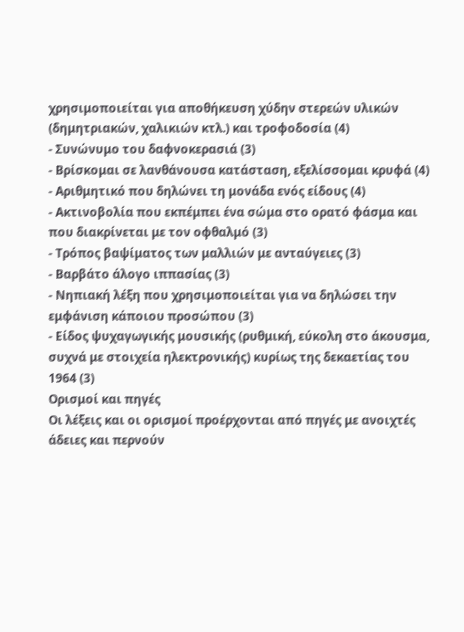χρησιμοποιείται για αποθήκευση χύδην στερεών υλικών (δημητριακών, χαλικιών κτλ.) και τροφοδοσία (4)
- Συνώνυμο του δαφνοκερασιά (3)
- Βρίσκομαι σε λανθάνουσα κατάσταση, εξελίσσομαι κρυφά (4)
- Αριθμητικό που δηλώνει τη μονάδα ενός είδους (4)
- Ακτινοβολία που εκπέμπει ένα σώμα στο ορατό φάσμα και που διακρίνεται με τον οφθαλμό (3)
- Τρόπος βαψίματος των μαλλιών με ανταύγειες (3)
- Βαρβάτο άλογο ιππασίας (3)
- Νηπιακή λέξη που χρησιμοποιείται για να δηλώσει την εμφάνιση κάποιου προσώπου (3)
- Είδος ψυχαγωγικής μουσικής (ρυθμική, εύκολη στο άκουσμα, συχνά με στοιχεία ηλεκτρονικής) κυρίως της δεκαετίας του 1964 (3)
Ορισμοί και πηγές
Οι λέξεις και οι ορισμοί προέρχονται από πηγές με ανοιχτές άδειες και περνούν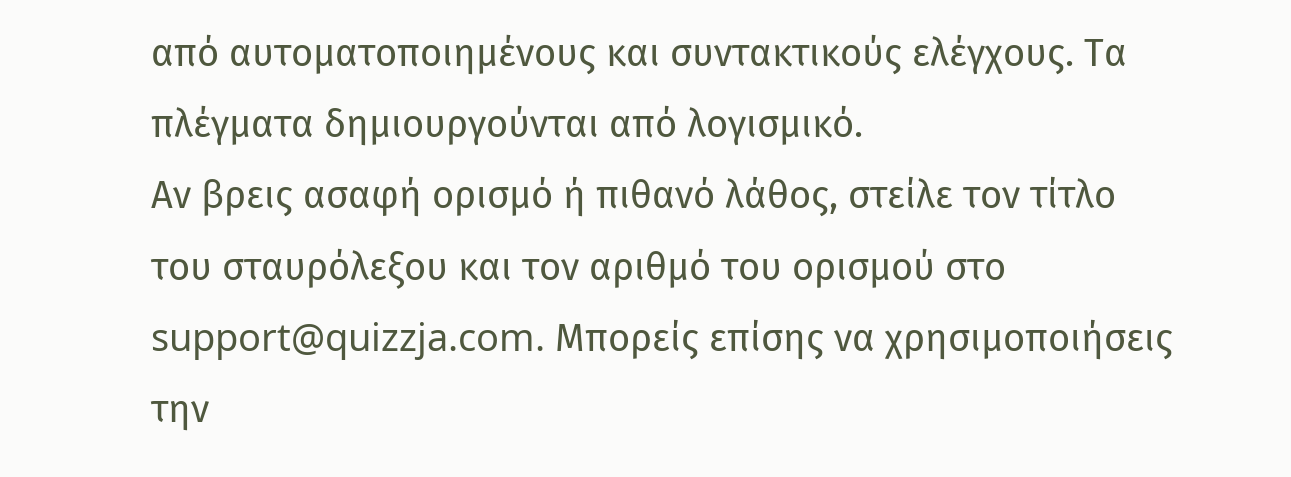από αυτοματοποιημένους και συντακτικούς ελέγχους. Τα πλέγματα δημιουργούνται από λογισμικό.
Αν βρεις ασαφή ορισμό ή πιθανό λάθος, στείλε τον τίτλο του σταυρόλεξου και τον αριθμό του ορισμού στο support@quizzja.com. Μπορείς επίσης να χρησιμοποιήσεις την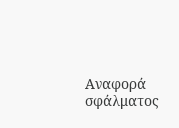Αναφορά σφάλματος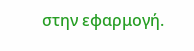στην εφαρμογή.